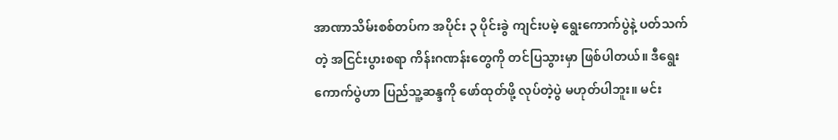အာဏာသိမ်းစစ်တပ်က အပိုင်း ၃ ပိုင်းခွဲ ကျင်းပမဲ့ ရွေးကောက်ပွဲနဲ့ ပတ်သက်တဲ့ အငြင်းပွားစရာ ကိန်းဂဏန်းတွေကို တင်ပြသွားမှာ ဖြစ်ပါတယ်။ ဒီရွေးကောက်ပွဲဟာ ပြည်သူ့ဆန္ဒကို ဖော်ထုတ်ဖို့ လုပ်တဲ့ပွဲ မဟုတ်ပါဘူး။ မင်း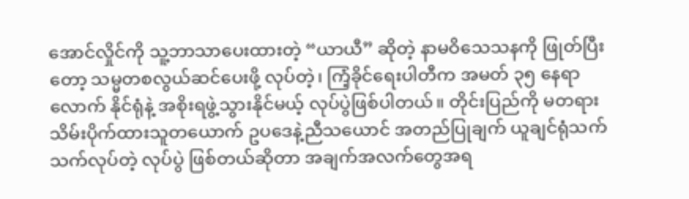အောင်လှိုင်ကို သူ့ဘာသာပေးထားတဲ့ “ယာယီ” ဆိုတဲ့ နာမဝိသေသနကို ဖြုတ်ပြီးတော့ သမ္မတစလွယ်ဆင်ပေးဖို့ လုပ်တဲ့၊ ကြံ့ခိုင်ရေးပါတီက အမတ် ၃၅ နေရာလောက် နိုင်ရုံနဲ့ အစိုးရဖွဲ့သွားနိုင်မယ့် လုပ်ပွဲဖြစ်ပါတယ်။ တိုင်းပြည်ကို မတရား သိမ်းပိုက်ထားသူတယောက် ဥပဒေနဲ့ညီသယောင် အတည်ပြုချက် ယူချင်ရုံသက်သက်လုပ်တဲ့ လုပ်ပွဲ ဖြစ်တယ်ဆိုတာ အချက်အလက်တွေအရ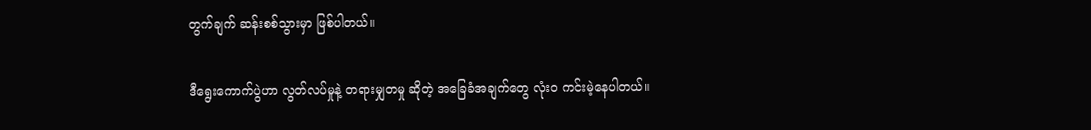တွက်ချက် ဆန်းစစ်သွားမှာ ဖြစ်ပါတယ်။

ဒီရွေးကောက်ပွဲဟာ လွတ်လပ်မှုနဲ့ တရားမျှတမှု ဆိုတဲ့ အခြေခံအချက်တွေ လုံးဝ ကင်းမဲ့နေပါတယ်။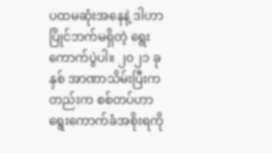ပထမဆုံးအနေနဲ့ ဒါဟာ ပြိုင်ဘက်မရှိတဲ့ ရွေးကောက်ပွဲပါ။ ၂၀၂၁ ခုနှစ် အာဏာသိမ်းပြီးကတည်းက စစ်တပ်ဟာ ရွေးကောက်ခံအစိုးရကို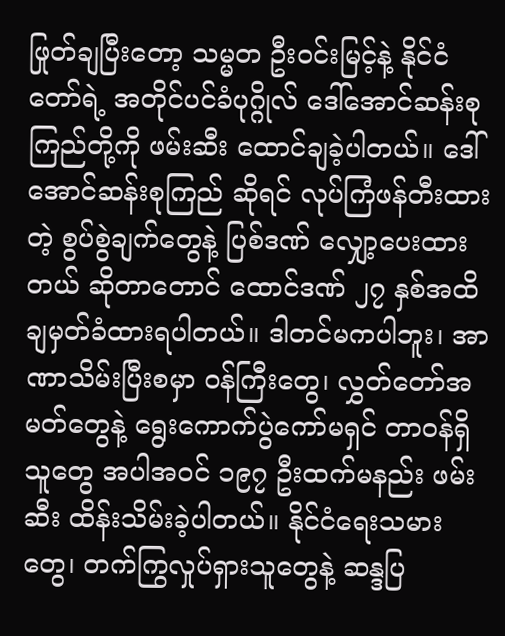ဖြုတ်ချပြီးတော့ သမ္မတ ဦးဝင်းမြင့်နဲ့ နိုင်ငံတော်ရဲ့ အတိုင်ပင်ခံပုဂ္ဂိုလ် ဒေါ်အောင်ဆန်းစုကြည်တို့ကို ဖမ်းဆီး ထောင်ချခဲ့ပါတယ်။ ဒေါ်အောင်ဆန်းစုကြည် ဆိုရင် လုပ်ကြံဖန်တီးထားတဲ့ စွပ်စွဲချက်တွေနဲ့ ပြစ်ဒဏ် လျှော့ပေးထားတယ် ဆိုတာတောင် ထောင်ဒဏ် ၂၇ နှစ်အထိ ချမှတ်ခံထားရပါတယ်။ ဒါတင်မကပါဘူး၊ အာဏာသိမ်းပြီးစမှာ ဝန်ကြီးတွေ၊ လွှတ်တော်အမတ်တွေနဲ့ ရွေးကောက်ပွဲကော်မရှင် တာဝန်ရှိသူတွေ အပါအဝင် ၁၉၇ ဦးထက်မနည်း ဖမ်းဆီး ထိန်းသိမ်းခဲ့ပါတယ်။ နိုင်ငံရေးသမားတွေ၊ တက်ကြွလှုပ်ရှားသူတွေနဲ့ ဆန္ဒပြ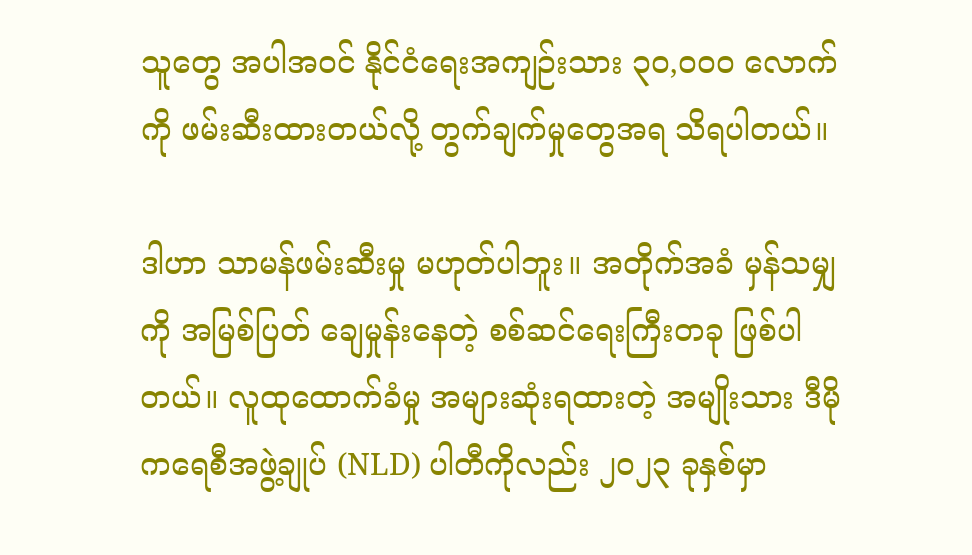သူတွေ အပါအဝင် နိုင်ငံရေးအကျဉ်းသား ၃၀,၀၀၀ လောက်ကို ဖမ်းဆီးထားတယ်လို့ တွက်ချက်မှုတွေအရ သိရပါတယ်။

ဒါဟာ သာမန်ဖမ်းဆီးမှု မဟုတ်ပါဘူး။ အတိုက်အခံ မှန်သမျှကို အမြစ်ပြတ် ချေမှုန်းနေတဲ့ စစ်ဆင်ရေးကြီးတခု ဖြစ်ပါတယ်။ လူထုထောက်ခံမှု အများဆုံးရထားတဲ့ အမျိုးသား ဒီမိုကရေစီအဖွဲ့ချုပ် (NLD) ပါတီကိုလည်း ၂၀၂၃ ခုနှစ်မှာ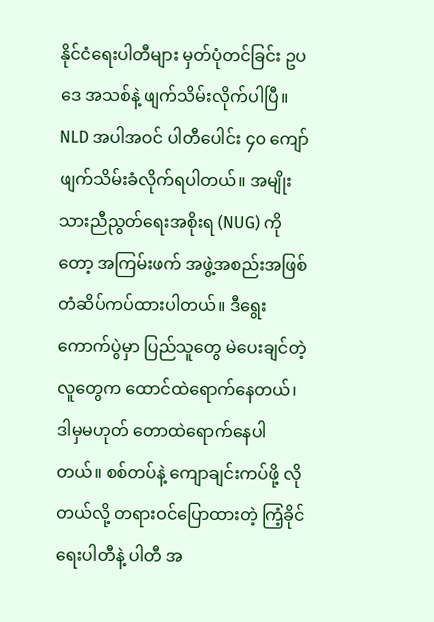နိုင်ငံရေးပါတီများ မှတ်ပုံတင်ခြင်း ဥပဒေ အသစ်နဲ့ ဖျက်သိမ်းလိုက်ပါပြီ။ NLD အပါအဝင် ပါတီပေါင်း ၄၀ ကျော် ဖျက်သိမ်းခံလိုက်ရပါတယ်။ အမျိုးသားညီညွတ်ရေးအစိုးရ (NUG) ကိုတော့ အကြမ်းဖက် အဖွဲ့အစည်းအဖြစ် တံဆိပ်ကပ်ထားပါတယ်။ ဒီရွေးကောက်ပွဲမှာ ပြည်သူတွေ မဲပေးချင်တဲ့လူတွေက ထောင်ထဲရောက်နေတယ်၊ ဒါမှမဟုတ် တောထဲရောက်နေပါတယ်။ စစ်တပ်နဲ့ ကျောချင်းကပ်ဖို့ လိုတယ်လို့ တရားဝင်ပြောထားတဲ့ ကြံ့ခိုင်ရေးပါတီနဲ့ ပါတီ အ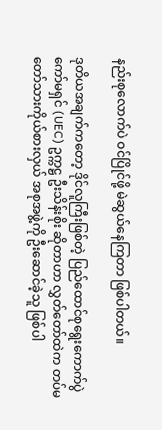နည်းစုလောက်ပဲ ဝင်ပြိုင်ဖို့ မဲဆွယ်နေကြတာ ဖြစ်ပါတယ်။

ဒုတိယအချက်ကတော့ ဒိုင်လူကြီးဖြစ်တဲ့ ပြည်ထောင်စုရွေးကောက်ပွဲကော်မရှင် (UEC) ဥက္ကဋ္ဌ ဦးသိန်းစိုး ဆိုတာဟာ လွှတ်တော်ထဲက တပ်မတော်သားကိုယ်စားလှယ် အစုအဖွဲ့ကို ဦးဆောင်ခဲ့သူ ဖြစ်ပါ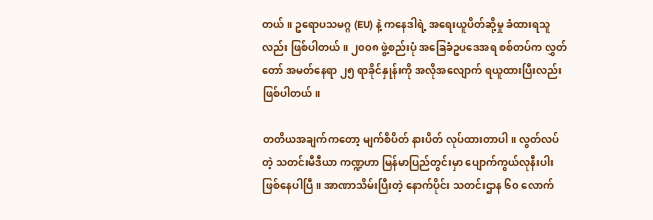တယ်။ ဥရောပသမဂ္ဂ (EU) နဲ့ ကနေဒါရဲ့ အရေးယူပိတ်ဆို့မှု ခံထားရသူလည်း ဖြစ်ပါတယ်။ ၂၀၀၈ ဖွဲ့စည်းပုံ အခြေခံဥပဒေအရ စစ်တပ်က လွှတ်တော် အမတ်နေရာ ၂၅ ရာခိုင်နှုန်းကို အလိုအလျောက် ရယူထားပြီးလည်း ဖြစ်ပါတယ်။

တတိယအချက်ကတော့ မျက်စိပိတ် နားပိတ် လုပ်ထားတာပါ။ လွတ်လပ်တဲ့ သတင်းမီဒီယာ ကဏ္ဍဟာ မြန်မာပြည်တွင်းမှာ ပျောက်ကွယ်လုနီးပါး ဖြစ်နေပါပြီ။ အာဏာသိမ်းပြီးတဲ့ နောက်ပိုင်း သတင်းဌာန ၆၀ လောက်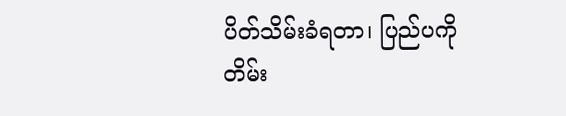ပိတ်သိမ်းခံရတာ၊ ပြည်ပကို တိမ်း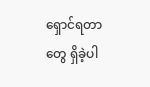ရှောင်ရတာတွေ ရှိခဲ့ပါ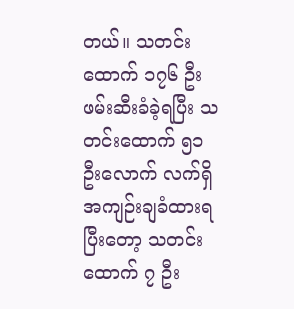တယ်။ သတင်းထောက် ၁၇၆ ဦး ဖမ်းဆီးခံခဲ့ရပြီး သတင်းထောက် ၅၁ ဦးလောက် လက်ရှိ အကျဉ်းချခံထားရပြီးတော့ သတင်းထောက် ၇ ဦး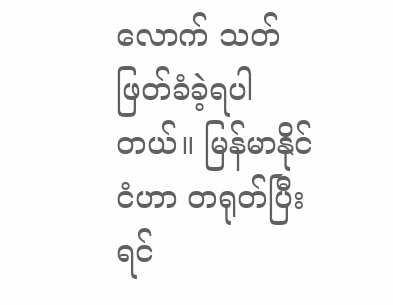လောက် သတ်ဖြတ်ခံခဲ့ရပါတယ်။ မြန်မာနိုင်ငံဟာ တရုတ်ပြီးရင်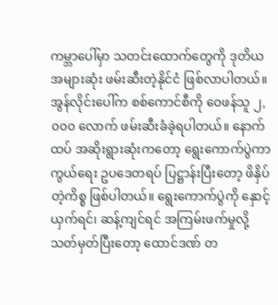ကမ္ဘာပေါ်မှာ သတင်းထောက်တွေကို ဒုတိယအများဆုံး ဖမ်းဆီးတဲ့နိုင်ငံ ဖြစ်လာပါတယ်။ အွန်လိုင်းပေါ်က စစ်ကောင်စီကို ဝေဖန်သူ ၂,၀၀၀ လောက် ဖမ်းဆီးခံခဲ့ရပါတယ်။ နောက်ထပ် အဆိုးရွားဆုံးကတော့ ရွေးကောက်ပွဲကာကွယ်ရေး ဥပဒေတရပ် ပြဋ္ဌာန်းပြီးတော့ ဖိနှိပ်တဲ့ကိစ္စ ဖြစ်ပါတယ်။ ရွေးကောက်ပွဲကို နှောင့်ယှက်ရင်၊ ဆန့်ကျင်ရင် အကြမ်းဖက်မှုလို့ သတ်မှတ်ပြီးတော့ ထောင်ဒဏ် တ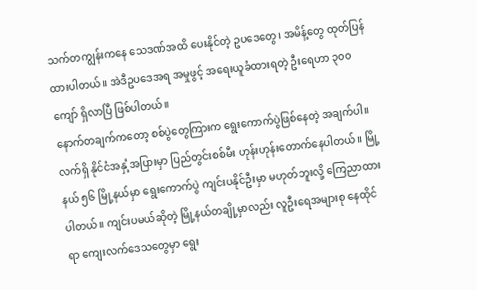သက်တကျွန်းကနေ သေဒဏ်အထိ ပေးနိုင်တဲ့ ဥပဒေတွေ၊ အမိန့်တွေ ထုတ်ပြန်ထားပါတယ်။ အဲဒီဥပဒေအရ အမှုဖွင့် အရေးယူခံထားရတဲ့ ဦးရေဟာ ၃၀၀ ကျော် ရှိလာပြီ ဖြစ်ပါတယ်။
နောက်တချက်ကတော့ စစ်ပွဲတွေကြားက ရွေးကောက်ပွဲဖြစ်နေတဲ့ အချက်ပါ။ လက်ရှိ နိုင်ငံအနှံ့အပြားမှာ ပြည်တွင်းစစ်မီး ဟုန်းဟုန်းတောက်နေပါတယ်။ မြို့နယ် ၅၆ မြို့နယ်မှာ ရွေးကောက်ပွဲ ကျင်းပနိုင်ဦးမှာ မဟုတ်ဘူးလို့ ကြေညာထားပါတယ်။ ကျင်းပမယ်ဆိုတဲ့ မြို့နယ်တချို့မှာလည်း လူဦးရေအများစု နေထိုင်ရာ ကျေးလက်ဒေသတွေမှာ ရွေး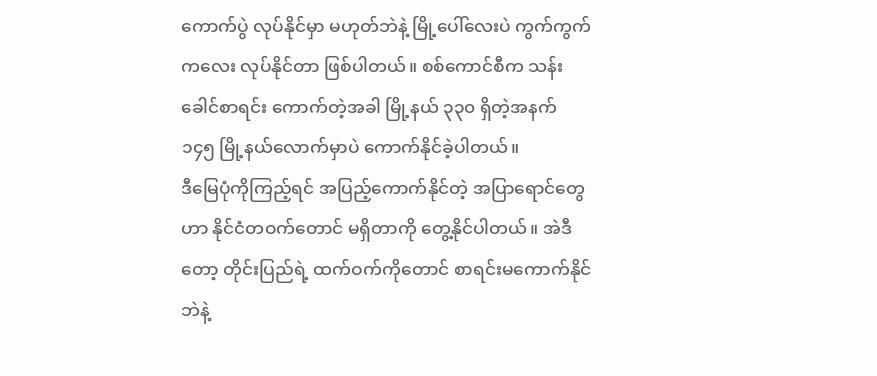ကောက်ပွဲ လုပ်နိုင်မှာ မဟုတ်ဘဲနဲ့ မြို့ပေါ်လေးပဲ ကွက်ကွက်ကလေး လုပ်နိုင်တာ ဖြစ်ပါတယ်။ စစ်ကောင်စီက သန်းခေါင်စာရင်း ကောက်တဲ့အခါ မြို့နယ် ၃၃၀ ရှိတဲ့အနက် ၁၄၅ မြို့နယ်လောက်မှာပဲ ကောက်နိုင်ခဲ့ပါတယ်။
ဒီမြေပုံကိုကြည့်ရင် အပြည့်ကောက်နိုင်တဲ့ အပြာရောင်တွေဟာ နိုင်ငံတဝက်တောင် မရှိတာကို တွေ့နိုင်ပါတယ်။ အဲဒီတော့ တိုင်းပြည်ရဲ့ ထက်ဝက်ကိုတောင် စာရင်းမကောက်နိုင်ဘဲနဲ့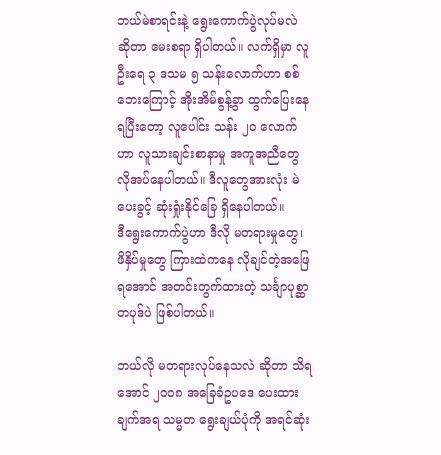ဘယ်မဲစာရင်းနဲ့ ရွေးကောက်ပွဲလုပ်မလဲ ဆိုတာ မေးစရာ ရှိပါတယ်။ လက်ရှိမှာ လူဦးရေ ၃ ဒသမ ၅ သန်းလောက်ဟာ စစ်ဘေးကြောင့် အိုးအိမ်စွန့်ခွာ ထွက်ပြေးနေရပြီးတော့ လူပေါင်း သန်း ၂၀ လောက်ဟာ လူသားချင်းစာနာမှု အကူအညီတွေ လိုအပ်နေပါတယ်။ ဒီလူတွေအားလုံး မဲပေးခွင့် ဆုံးရှုံးနိုင်ခြေ ရှိနေပါတယ်။
ဒီရွေးကောက်ပွဲဟာ ဒီလို မတရားမှုတွေ၊ ဖိနှိပ်မှုတွေ ကြားထဲကနေ လိုချင်တဲ့အဖြေရအောင် အတင်းတွက်ထားတဲ့ သင်္ချာပုစ္ဆာတပုဒ်ပဲ ဖြစ်ပါတယ်။

ဘယ်လို မတရားလုပ်နေသလဲ ဆိုတာ သိရအောင် ၂၀၀၈ အခြေခံဥပဒေ ပေးထားချက်အရ သမ္မတ ရွေးချယ်ပုံကို အရင်ဆုံး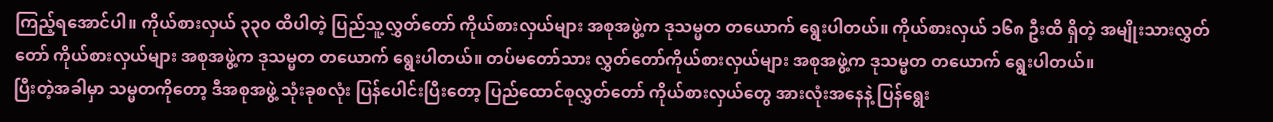ကြည့်ရအောင်ပါ။ ကိုယ်စားလှယ် ၃၃၀ ထိပါတဲ့ ပြည်သူ့လွှတ်တော် ကိုယ်စားလှယ်များ အစုအဖွဲ့က ဒုသမ္မတ တယောက် ရွေးပါတယ်။ ကိုယ်စားလှယ် ၁၆၈ ဦးထိ ရှိတဲ့ အမျိုးသားလွှတ်တော် ကိုယ်စားလှယ်များ အစုအဖွဲ့က ဒုသမ္မတ တယောက် ရွေးပါတယ်။ တပ်မတော်သား လွှတ်တော်ကိုယ်စားလှယ်များ အစုအဖွဲ့က ဒုသမ္မတ တယောက် ရွေးပါတယ်။
ပြီးတဲ့အခါမှာ သမ္မတကိုတော့ ဒီအစုအဖွဲ့ သုံးခုစလုံး ပြန်ပေါင်းပြီးတော့ ပြည်ထောင်စုလွှတ်တော် ကိုယ်စားလှယ်တွေ အားလုံးအနေနဲ့ ပြန်ရွေး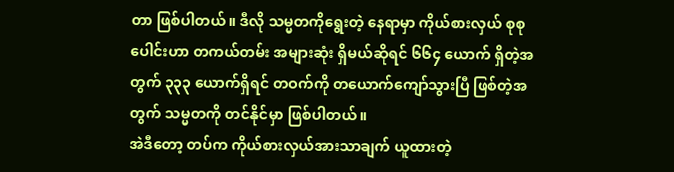တာ ဖြစ်ပါတယ်။ ဒီလို သမ္မတကိုရွေးတဲ့ နေရာမှာ ကိုယ်စားလှယ် စုစုပေါင်းဟာ တကယ်တမ်း အများဆုံး ရှိမယ်ဆိုရင် ၆၆၄ ယောက် ရှိတဲ့အတွက် ၃၃၃ ယောက်ရှိရင် တဝက်ကို တယောက်ကျော်သွားပြီ ဖြစ်တဲ့အတွက် သမ္မတကို တင်နိုင်မှာ ဖြစ်ပါတယ်။
အဲဒီတော့ တပ်က ကိုယ်စားလှယ်အားသာချက် ယူထားတဲ့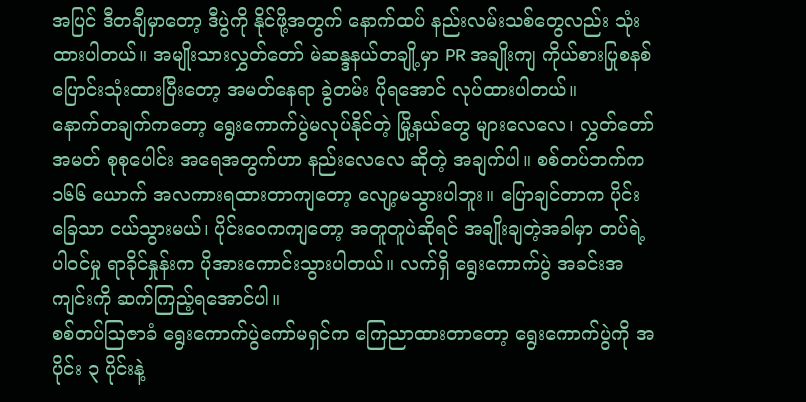အပြင် ဒီတချီမှာတော့ ဒီပွဲကို နိုင်ဖို့အတွက် နောက်ထပ် နည်းလမ်းသစ်တွေလည်း သုံးထားပါတယ်။ အမျိုးသားလွှတ်တော် မဲဆန္ဒနယ်တချို့မှာ PR အချိုးကျ ကိုယ်စားပြုစနစ် ပြောင်းသုံးထားပြီးတော့ အမတ်နေရာ ခွဲတမ်း ပိုရအောင် လုပ်ထားပါတယ်။
နောက်တချက်ကတော့ ရွေးကောက်ပွဲမလုပ်နိုင်တဲ့ မြို့နယ်တွေ များလေလေ၊ လွှတ်တော်အမတ် စုစုပေါင်း အရေအတွက်ဟာ နည်းလေလေ ဆိုတဲ့ အချက်ပါ။ စစ်တပ်ဘက်က ၁၆၆ ယောက် အလကားရထားတာကျတော့ လျော့မသွားပါဘူး။ ပြောချင်တာက ပိုင်းခြေသာ ငယ်သွားမယ်၊ ပိုင်းဝေကကျတော့ အတူတူပဲဆိုရင် အချိုးချတဲ့အခါမှာ တပ်ရဲ့ ပါဝင်မှု ရာခိုင်နှုန်းက ပိုအားကောင်းသွားပါတယ်။ လက်ရှိ ရွေးကောက်ပွဲ အခင်းအကျင်းကို ဆက်ကြည့်ရအောင်ပါ။
စစ်တပ်ဩဇာခံ ရွေးကောက်ပွဲကော်မရှင်က ကြေညာထားတာတော့ ရွေးကောက်ပွဲကို အပိုင်း ၃ ပိုင်းနဲ့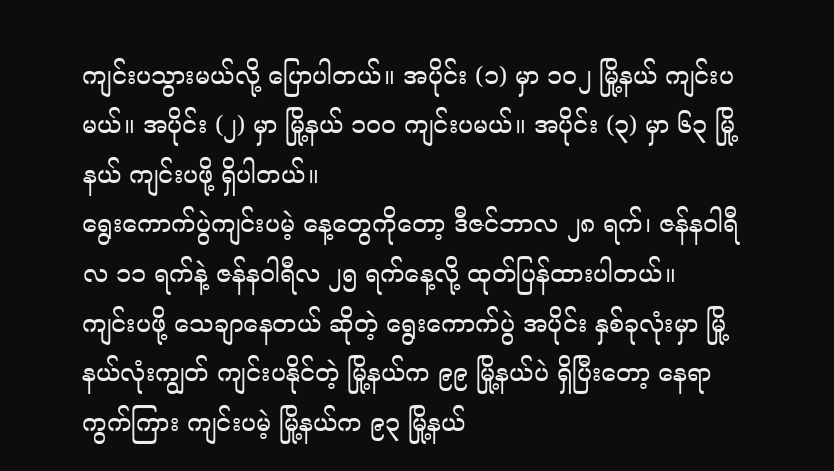ကျင်းပသွားမယ်လို့ ပြောပါတယ်။ အပိုင်း (၁) မှာ ၁၀၂ မြို့နယ် ကျင်းပမယ်။ အပိုင်း (၂) မှာ မြို့နယ် ၁၀၀ ကျင်းပမယ်။ အပိုင်း (၃) မှာ ၆၃ မြို့နယ် ကျင်းပဖို့ ရှိပါတယ်။
ရွေးကောက်ပွဲကျင်းပမဲ့ နေ့တွေကိုတော့ ဒီဇင်ဘာလ ၂၈ ရက်၊ ဇန်နဝါရီလ ၁၁ ရက်နဲ့ ဇန်နဝါရီလ ၂၅ ရက်နေ့လို့ ထုတ်ပြန်ထားပါတယ်။
ကျင်းပဖို့ သေချာနေတယ် ဆိုတဲ့ ရွေးကောက်ပွဲ အပိုင်း နှစ်ခုလုံးမှာ မြို့နယ်လုံးကျွတ် ကျင်းပနိုင်တဲ့ မြို့နယ်က ၉၉ မြို့နယ်ပဲ ရှိပြီးတော့ နေရာကွက်ကြား ကျင်းပမဲ့ မြို့နယ်က ၉၃ မြို့နယ်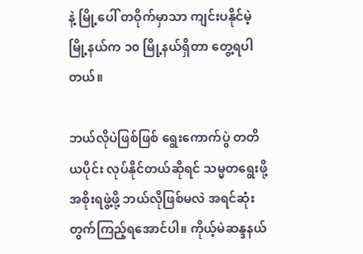နဲ့ မြို့ပေါ် တဝိုက်မှာသာ ကျင်းပနိုင်မဲ့ မြို့နယ်က ၁၀ မြို့နယ်ရှိတာ တွေ့ရပါတယ်။

ဘယ်လိုပဲဖြစ်ဖြစ် ရွေးကောက်ပွဲ တတိယပိုင်း လုပ်နိုင်တယ်ဆိုရင် သမ္မတရွေးဖို့ အစိုးရဖွဲ့ဖို့ ဘယ်လိုဖြစ်မလဲ အရင်ဆုံး တွက်ကြည့်ရအောင်ပါ။ ကိုယ့်မဲဆန္ဒနယ်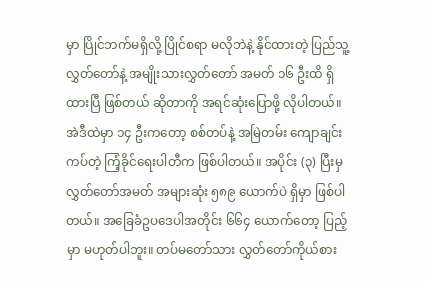မှာ ပြိုင်ဘက်မရှိလို့ ပြိုင်စရာ မလိုဘဲနဲ့ နိုင်ထားတဲ့ ပြည်သူ့လွှတ်တော်နဲ့ အမျိုးသားလွှတ်တော် အမတ် ၁၆ ဦးထိ ရှိထားပြီ ဖြစ်တယ် ဆိုတာကို အရင်ဆုံးပြောဖို့ လိုပါတယ်။
အဲဒီထဲမှာ ၁၄ ဦးကတော့ စစ်တပ်နဲ့ အမြဲတမ်း ကျောချင်းကပ်တဲ့ ကြံ့ခိုင်ရေးပါတီက ဖြစ်ပါတယ်။ အပိုင်း (၃) ပြီးမှ လွှတ်တော်အမတ် အများဆုံး ၅၈၉ ယောက်ပဲ ရှိမှာ ဖြစ်ပါတယ်။ အခြေခံဥပဒေပါအတိုင်း ၆၆၄ ယောက်တော့ ပြည့်မှာ မဟုတ်ပါဘူး။ တပ်မတော်သား လွှတ်တော်ကိုယ်စား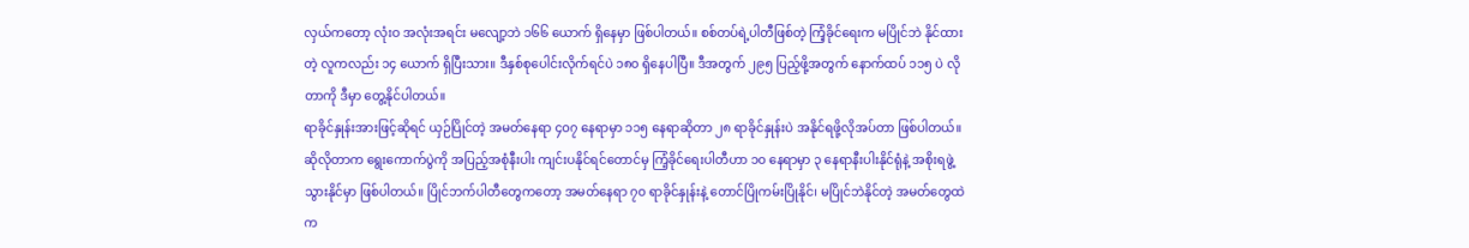လှယ်ကတော့ လုံးဝ အလုံးအရင်း မလျော့ဘဲ ၁၆၆ ယောက် ရှိနေမှာ ဖြစ်ပါတယ်။ စစ်တပ်ရဲ့ပါတီဖြစ်တဲ့ ကြံ့ခိုင်ရေးက မပြိုင်ဘဲ နိုင်ထားတဲ့ လူကလည်း ၁၄ ယောက် ရှိပြီးသား။ ဒီနှစ်စုပေါင်းလိုက်ရင်ပဲ ၁၈၀ ရှိနေပါပြီ။ ဒီအတွက် ၂၉၅ ပြည့်ဖို့အတွက် နောက်ထပ် ၁၁၅ ပဲ လိုတာကို ဒီမှာ တွေ့နိုင်ပါတယ်။
ရာခိုင်နှုန်းအားဖြင့်ဆိုရင် ယှဉ်ပြိုင်တဲ့ အမတ်နေရာ ၄၀၇ နေရာမှာ ၁၁၅ နေရာဆိုတာ ၂၈ ရာခိုင်နှုန်းပဲ အနိုင်ရဖို့လိုအပ်တာ ဖြစ်ပါတယ်။ ဆိုလိုတာက ရွေးကောက်ပွဲကို အပြည့်အစုံနီးပါး ကျင်းပနိုင်ရင်တောင်မှ ကြံ့ခိုင်ရေးပါတီဟာ ၁၀ နေရာမှာ ၃ နေရာနီးပါးနိုင်ရုံနဲ့ အစိုးရဖွဲ့သွားနိုင်မှာ ဖြစ်ပါတယ်။ ပြိုင်ဘက်ပါတီတွေကတော့ အမတ်နေရာ ၇၀ ရာခိုင်နှုန်းနဲ့ တောင်ပြိုကမ်းပြိုနိုင်၊ မပြိုင်ဘဲနိုင်တဲ့ အမတ်တွေထဲက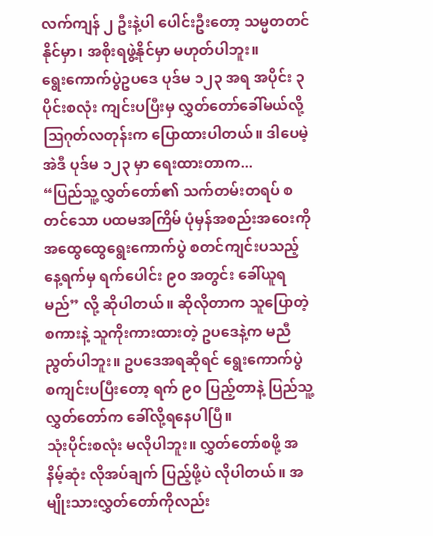လက်ကျန် ၂ ဦးနဲ့ပါ ပေါင်းဦးတော့ သမ္မတတင်နိုင်မှာ၊ အစိုးရဖွဲ့နိုင်မှာ မဟုတ်ပါဘူး။
ရွေးကောက်ပွဲဥပဒေ ပုဒ်မ ၁၂၃ အရ အပိုင်း ၃ ပိုင်းစလုံး ကျင်းပပြီးမှ လွှတ်တော်ခေါ်မယ်လို့ ဩဂုတ်လတုန်းက ပြောထားပါတယ်။ ဒါပေမဲ့ အဲဒီ ပုဒ်မ ၁၂၃ မှာ ရေးထားတာက...
“ပြည်သူ့လွှတ်တော်၏ သက်တမ်းတရပ် စတင်သော ပထမအကြိမ် ပုံမှန်အစည်းအဝေးကို အထွေထွေရွေးကောက်ပွဲ စတင်ကျင်းပသည့်နေ့ရက်မှ ရက်ပေါင်း ၉၀ အတွင်း ခေါ်ယူရမည်” လို့ ဆိုပါတယ်။ ဆိုလိုတာက သူပြောတဲ့စကားနဲ့ သူကိုးကားထားတဲ့ ဥပဒေနဲ့က မညီညွတ်ပါဘူး။ ဥပဒေအရဆိုရင် ရွေးကောက်ပွဲ စကျင်းပပြီးတော့ ရက် ၉၀ ပြည့်တာနဲ့ ပြည်သူ့လွှတ်တော်က ခေါ်လို့ရနေပါပြီ။
သုံးပိုင်းစလုံး မလိုပါဘူး။ လွှတ်တော်စဖို့ အနိမ့်ဆုံး လိုအပ်ချက် ပြည့်ဖို့ပဲ လိုပါတယ်။ အမျိုးသားလွှတ်တော်ကိုလည်း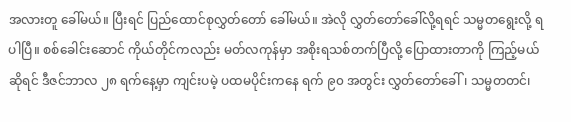အလားတူ ခေါ်မယ်။ ပြီးရင် ပြည်ထောင်စုလွှတ်တော် ခေါ်မယ်။ အဲလို လွှတ်တော်ခေါ်လို့ရရင် သမ္မတရွေးလို့ ရပါပြီ။ စစ်ခေါင်းဆောင် ကိုယ်တိုင်ကလည်း မတ်လကုန်မှာ အစိုးရသစ်တက်ပြီလို့ ပြောထားတာကို ကြည့်မယ်ဆိုရင် ဒီဇင်ဘာလ ၂၈ ရက်နေ့မှာ ကျင်းပမဲ့ ပထမပိုင်းကနေ ရက် ၉၀ အတွင်း လွှတ်တော်ခေါ်၊ သမ္မတတင်၊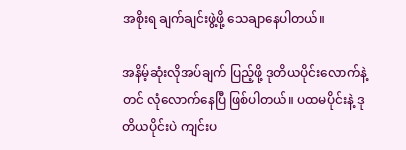အစိုးရ ချက်ချင်းဖွဲ့ဖို့ သေချာနေပါတယ်။

အနိမ့်ဆုံးလိုအပ်ချက် ပြည့်ဖို့ ဒုတိယပိုင်းလောက်နဲ့တင် လုံလောက်နေပြီ ဖြစ်ပါတယ်။ ပထမပိုင်းနဲ့ ဒုတိယပိုင်းပဲ ကျင်းပ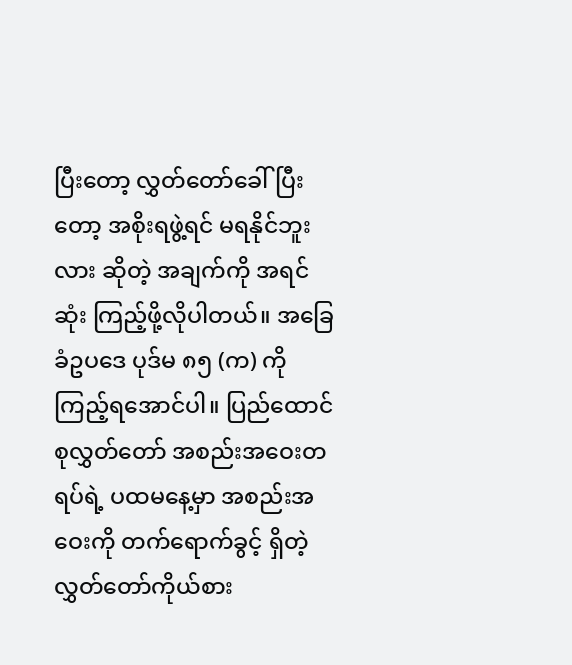ပြီးတော့ လွှတ်တော်ခေါ်ပြီးတော့ အစိုးရဖွဲ့ရင် မရနိုင်ဘူးလား ဆိုတဲ့ အချက်ကို အရင်ဆုံး ကြည့်ဖို့လိုပါတယ်။ အခြေခံဥပဒေ ပုဒ်မ ၈၅ (က) ကို ကြည့်ရအောင်ပါ။ ပြည်ထောင်စုလွှတ်တော် အစည်းအဝေးတရပ်ရဲ့ ပထမနေ့မှာ အစည်းအဝေးကို တက်ရောက်ခွင့် ရှိတဲ့ လွှတ်တော်ကိုယ်စား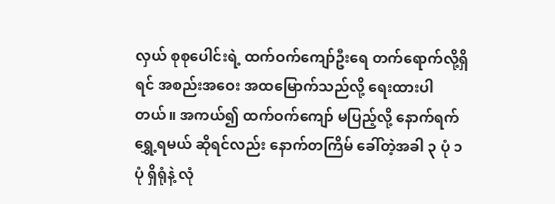လှယ် စုစုပေါင်းရဲ့ ထက်ဝက်ကျော်ဦးရေ တက်ရောက်လို့ရှိရင် အစည်းအဝေး အထမြောက်သည်လို့ ရေးထားပါတယ်။ အကယ်၍ ထက်ဝက်ကျော် မပြည့်လို့ နောက်ရက်ရွှေ့ရမယ် ဆိုရင်လည်း နောက်တကြိမ် ခေါ်တဲ့အခါ ၃ ပုံ ၁ ပုံ ရှိရုံနဲ့ လုံ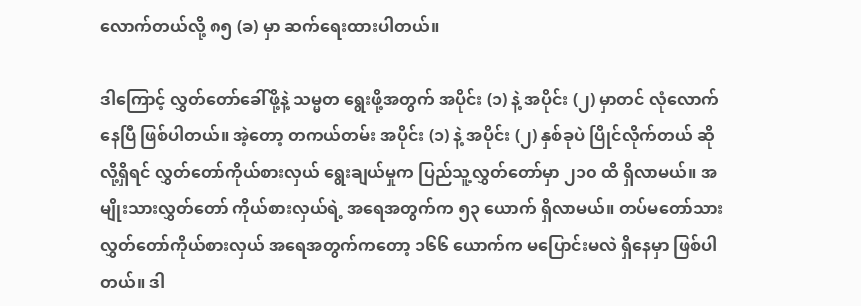လောက်တယ်လို့ ၈၅ (ခ) မှာ ဆက်ရေးထားပါတယ်။

ဒါကြောင့် လွှတ်တော်ခေါ်ဖို့နဲ့ သမ္မတ ရွေးဖို့အတွက် အပိုင်း (၁) နဲ့ အပိုင်း (၂) မှာတင် လုံလောက်နေပြီ ဖြစ်ပါတယ်။ အဲ့တော့ တကယ်တမ်း အပိုင်း (၁) နဲ့ အပိုင်း (၂) နှစ်ခုပဲ ပြိုင်လိုက်တယ် ဆိုလို့ရှိရင် လွှတ်တော်ကိုယ်စားလှယ် ရွေးချယ်မှုက ပြည်သူ့လွှတ်တော်မှာ ၂၁၀ ထိ ရှိလာမယ်။ အမျိုးသားလွှတ်တော် ကိုယ်စားလှယ်ရဲ့ အရေအတွက်က ၅၃ ယောက် ရှိလာမယ်။ တပ်မတော်သား လွှတ်တော်ကိုယ်စားလှယ် အရေအတွက်ကတော့ ၁၆၆ ယောက်က မပြောင်းမလဲ ရှိနေမှာ ဖြစ်ပါတယ်။ ဒါ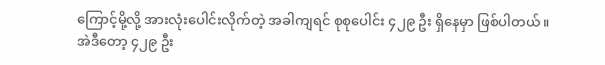ကြောင့်မို့လို့ အားလုံးပေါင်းလိုက်တဲ့ အခါကျရင် စုစုပေါင်း ၄၂၉ ဦး ရှိနေမှာ ဖြစ်ပါတယ်။
အဲဒီတော့ ၄၂၉ ဦး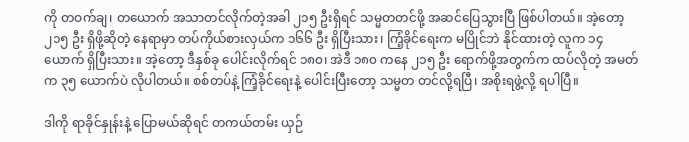ကို တဝက်ချ၊ တယောက် အသာတင်လိုက်တဲ့အခါ ၂၁၅ ဦးရှိရင် သမ္မတတင်ဖို့ အဆင်ပြေသွားပြီ ဖြစ်ပါတယ်။ အဲ့တော့ ၂၁၅ ဦး ရှိဖို့ဆိုတဲ့ နေရာမှာ တပ်ကိုယ်စားလှယ်က ၁၆၆ ဦး ရှိပြီးသား၊ ကြံ့ခိုင်ရေးက မပြိုင်ဘဲ နိုင်ထားတဲ့ လူက ၁၄ ယောက် ရှိပြီးသား။ အဲ့တော့ ဒီနှစ်ခု ပေါင်းလိုက်ရင် ၁၈၀၊ အဲဒီ ၁၈၀ ကနေ ၂၁၅ ဦး ရောက်ဖို့အတွက်က ထပ်လိုတဲ့ အမတ်က ၃၅ ယောက်ပဲ လိုပါတယ်။ စစ်တပ်နဲ့ ကြံ့ခိုင်ရေးနဲ့ ပေါင်းပြီးတော့ သမ္မတ တင်လို့ရပြီ၊ အစိုးရဖွဲ့လို့ ရပါပြီ။

ဒါကို ရာခိုင်နှုန်းနဲ့ ပြောမယ်ဆိုရင် တကယ်တမ်း ယှဉ်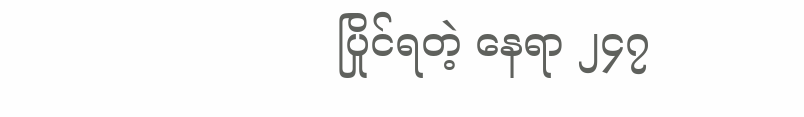ပြိုင်ရတဲ့ နေရာ ၂၄၇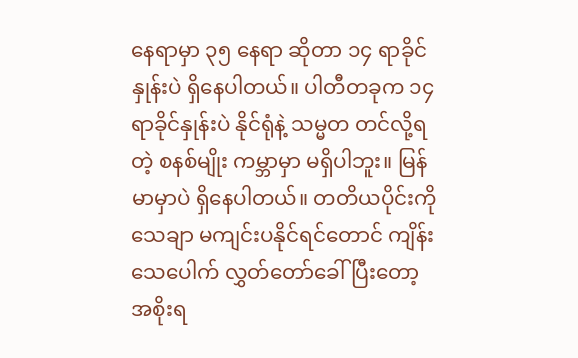နေရာမှာ ၃၅ နေရာ ဆိုတာ ၁၄ ရာခိုင်နှုန်းပဲ ရှိနေပါတယ်။ ပါတီတခုက ၁၄ ရာခိုင်နှုန်းပဲ နိုင်ရုံနဲ့ သမ္မတ တင်လို့ရတဲ့ စနစ်မျိုး ကမ္ဘာမှာ မရှိပါဘူး။ မြန်မာမှာပဲ ရှိနေပါတယ်။ တတိယပိုင်းကို သေချာ မကျင်းပနိုင်ရင်တောင် ကျိန်းသေပေါက် လွှတ်တော်ခေါ်ပြီးတော့ အစိုးရ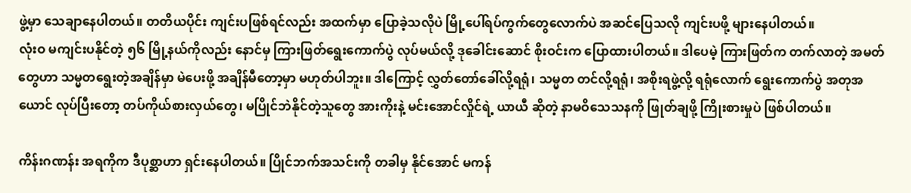ဖွဲ့မှာ သေချာနေပါတယ်။ တတိယပိုင်း ကျင်းပဖြစ်ရင်လည်း အထက်မှာ ပြောခဲ့သလိုပဲ မြို့ပေါ်ရပ်ကွက်တွေလောက်ပဲ အဆင်ပြေသလို ကျင်းပဖို့ များနေပါတယ်။
လုံးဝ မကျင်းပနိုင်တဲ့ ၅၆ မြို့နယ်ကိုလည်း နောင်မှ ကြားဖြတ်ရွေးကောက်ပွဲ လုပ်မယ်လို့ ဒုခေါင်းဆောင် စိုးဝင်းက ပြောထားပါတယ်။ ဒါပေမဲ့ ကြားဖြတ်က တက်လာတဲ့ အမတ်တွေဟာ သမ္မတရွေးတဲ့အချိန်မှာ မဲပေးဖို့ အချိန်မီတော့မှာ မဟုတ်ပါဘူး။ ဒါကြောင့် လွှတ်တော်ခေါ်လို့ရရုံ၊ သမ္မတ တင်လို့ရရုံ၊ အစိုးရဖွဲ့လို့ ရရုံလောက် ရွေးကောက်ပွဲ အတုအယောင် လုပ်ပြီးတော့ တပ်ကိုယ်စားလှယ်တွေ၊ မပြိုင်ဘဲနိုင်တဲ့သူတွေ အားကိုးနဲ့ မင်းအောင်လှိုင်ရဲ့ ယာယီ ဆိုတဲ့ နာမဝိသေသနကို ဖြုတ်ချဖို့ ကြိုးစားမှုပဲ ဖြစ်ပါတယ်။

ကိန်းဂဏန်း အရကိုက ဒီပုစ္ဆာဟာ ရှင်းနေပါတယ်။ ပြိုင်ဘက်အသင်းကို တခါမှ နိုင်အောင် မကန်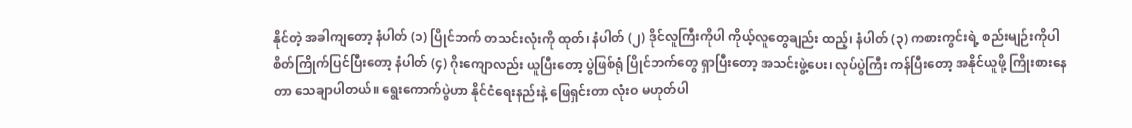နိုင်တဲ့ အခါကျတော့ နံပါတ် (၁) ပြိုင်ဘက် တသင်းလုံးကို ထုတ်၊ နံပါတ် (၂) ဒိုင်လူကြီးကိုပါ ကိုယ့်လူတွေချည်း ထည့်၊ နံပါတ် (၃) ကစားကွင်းရဲ့ စည်းမျဉ်းကိုပါ စိတ်ကြိုက်ပြင်ပြီးတော့ နံပါတ် (၄) ဂိုးကျောလည်း ယူပြီးတော့ ပွဲဖြစ်ရုံ ပြိုင်ဘက်တွေ ရှာပြီးတော့ အသင်းဖွဲ့ပေး၊ လုပ်ပွဲကြီး ကန်ပြီးတော့ အနိုင်ယူဖို့ ကြိုးစားနေတာ သေချာပါတယ်။ ရွေးကောက်ပွဲဟာ နိုင်ငံရေးနည်းနဲ့ ဖြေရှင်းတာ လုံးဝ မဟုတ်ပါ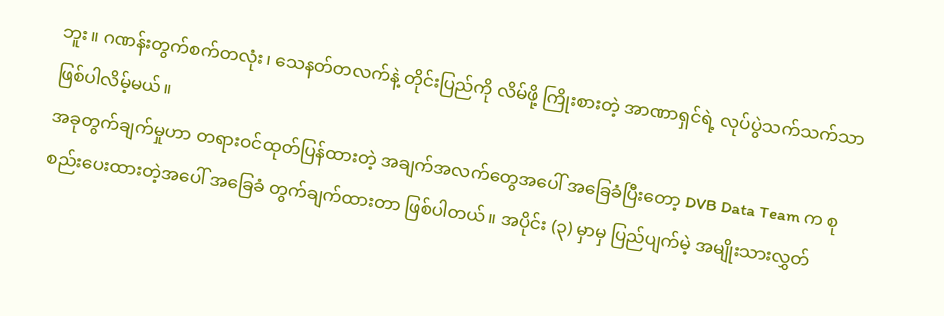ဘူး။ ဂဏန်းတွက်စက်တလုံး၊ သေနတ်တလက်နဲ့ တိုင်းပြည်ကို လိမ်ဖို့ ကြိုးစားတဲ့ အာဏာရှင်ရဲ့ လုပ်ပွဲသက်သက်သာ ဖြစ်ပါလိမ့်မယ်။
အခုတွက်ချက်မှုဟာ တရားဝင်ထုတ်ပြန်ထားတဲ့ အချက်အလက်တွေအပေါ် အခြေခံပြီးတော့ DVB Data Team က စုစည်းပေးထားတဲ့အပေါ် အခြေခံ တွက်ချက်ထားတာ ဖြစ်ပါတယ်။ အပိုင်း (၃) မှာမှ ပြည်ပျက်မဲ့ အမျိုးသားလွှတ်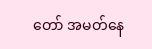တော် အမတ်နေ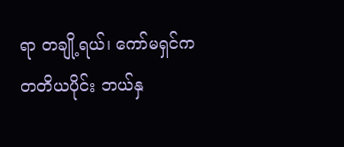ရာ တချို့ရယ်၊ ကော်မရှင်က တတိယပိုင်း ဘယ်နှ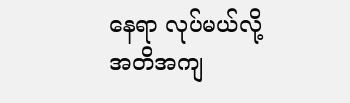နေရာ လုပ်မယ်လို့ အတိအကျ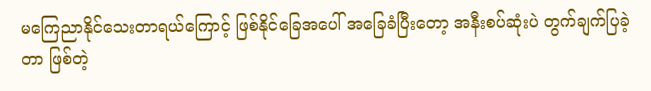မကြေညာနိုင်သေးတာရယ်ကြောင့် ဖြစ်နိုင်ခြေအပေါ် အခြေခံပြီးတော့ အနီးစပ်ဆုံးပဲ တွက်ချက်ပြခဲ့တာ ဖြစ်တဲ့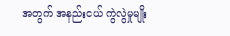အတွက် အနည်းငယ် ကွဲလွဲမှုမျိုး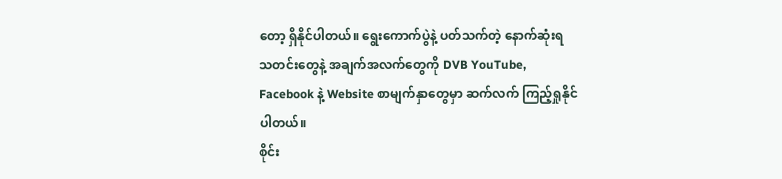တော့ ရှိနိုင်ပါတယ်။ ရွေးကောက်ပွဲနဲ့ ပတ်သက်တဲ့ နောက်ဆုံးရ သတင်းတွေနဲ့ အချက်အလက်တွေကို DVB YouTube, Facebook နဲ့ Website စာမျက်နှာတွေမှာ ဆက်လက် ကြည့်ရှုနိုင်ပါတယ်။
စိုင်း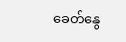ခေတ်နွေ